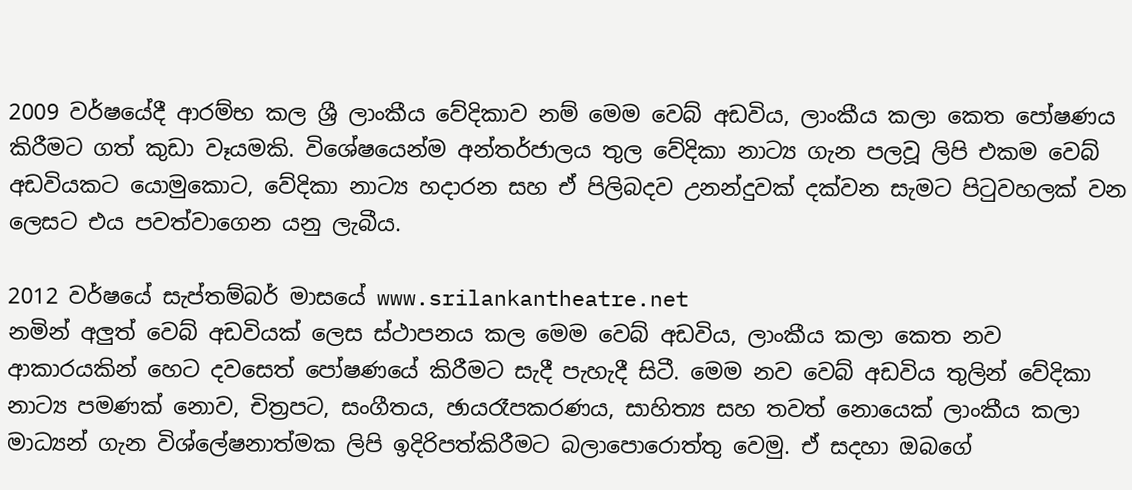2009 වර්ෂයේදී ආරම්භ කල ශ්‍රී ලාංකීය වේදිකාව නම් මෙම වෙබ් අඩවිය, ලාංකීය කලා කෙත පෝෂණය කිරීමට ගත් කුඩා වෑයමකි. විශේෂයෙන්ම අන්තර්ජාලය තුල වේදිකා නාට්‍ය ගැන පලවූ ලිපි එකම වෙබ් අඩවියකට යොමුකොට, වේදිකා නාට්‍ය හදාරන සහ ඒ පිලිබදව උනන්දුවක් දක්වන සැමට පිටුවහලක් වන ලෙසට එය පවත්වාගෙන යනු ලැබීය.

2012 වර්ෂයේ සැප්තම්බර් මාසයේ www.srilankantheatre.net
නමින් අලුත් වෙබ් අඩවියක් ලෙස ස්ථාපනය කල මෙම වෙබ් අඩවිය, ලාංකීය කලා කෙත නව ආකාරයකින් හෙට දවසෙත් පෝෂණයේ කිරීමට සැදී පැහැදී සිටී. මෙම නව වෙබ් අඩවිය තුලින් වේදිකා නාට්‍ය පමණක් නොව, චිත්‍රපට, සංගීතය, ඡායරෑපකරණය, සාහිත්‍ය සහ තවත් නොයෙක් ලාංකීය කලා මාධ්‍යන් ගැන විශ්ලේෂනාත්මක ලිපි ඉදිරිපත්කිරීමට බලාපොරොත්තු වෙමු. ඒ සදහා ඔබගේ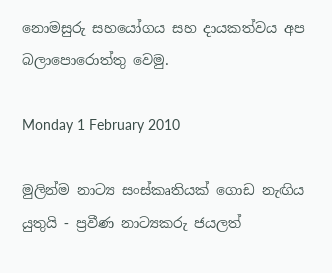නොමසුරු සහයෝගය සහ දායකත්වය අප බලාපොරොත්තු වෙමු.

Monday 1 February 2010

මුලින්ම නාට්‍ය සංස්කෘතියක් ගොඩ නැඟිය යුතුයි - ප්‍රවීණ නාට්‍යකරු ජයලත්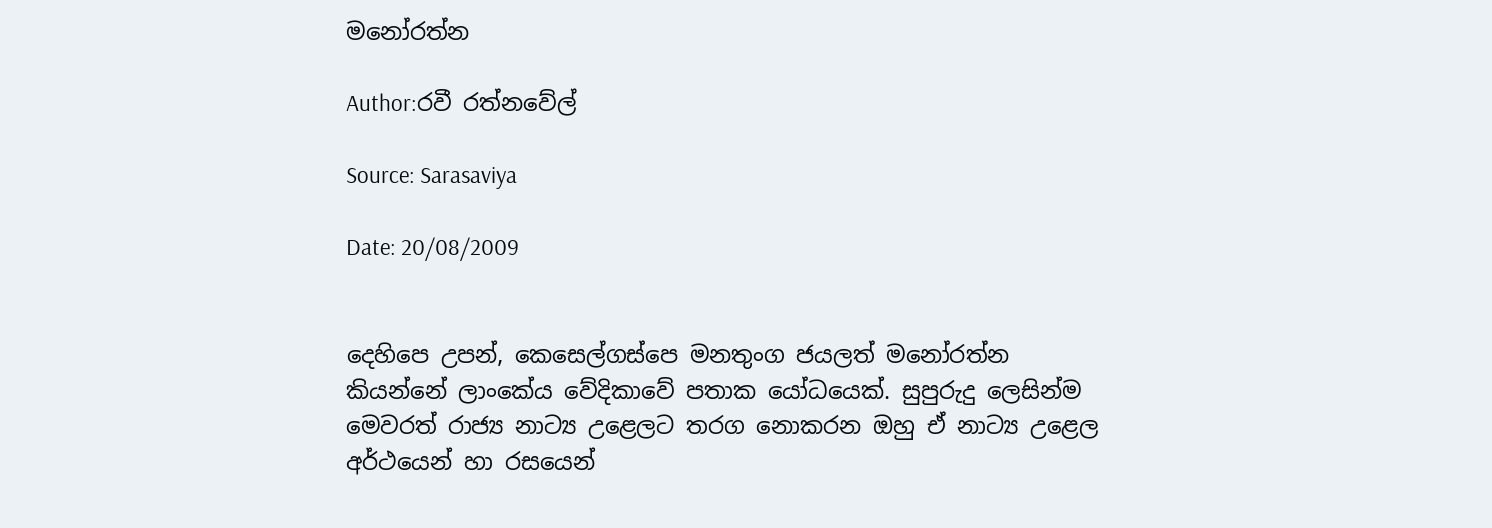මනෝරත්න

Author:රවී රත්නවේල්

Source: Sarasaviya

Date: 20/08/2009


දෙහිපෙ උපන්, කෙසෙල්ගස්පෙ මනතුංග ජයලත් මනෝරත්න කියන්නේ ලාංකේය වේදිකාවේ පතාක යෝධයෙක්. සුපුරුදු ලෙසින්ම මෙවරත් රාජ්‍ය නාට්‍ය උළෙලට තරග නොකරන ඔහු ඒ නාට්‍ය උළෙල අර්ථයෙන් හා රසයෙන්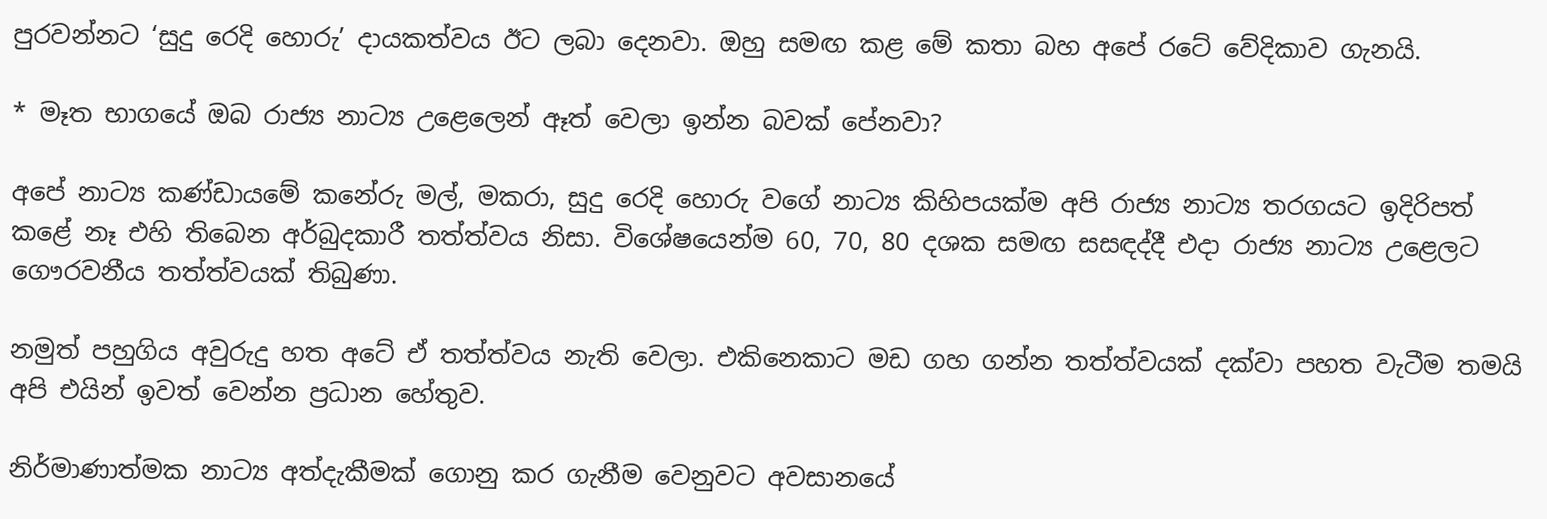පුරවන්නට ‘සුදු රෙදි හොරු’ දායකත්වය ඊට ලබා දෙනවා. ඔහු සමඟ කළ මේ කතා බහ අපේ රටේ වේදිකාව ගැනයි.

* මෑත භාගයේ ඔබ රාජ්‍ය නාට්‍ය උළෙලෙන් ඈත් වෙලා ඉන්න බවක් පේනවා?

අපේ නාට්‍ය කණ්ඩායමේ කනේරු මල්, මකරා, සුදු රෙදි හොරු වගේ නාට්‍ය කිහිපයක්ම අපි රාජ්‍ය නාට්‍ය තරගයට ඉදිරිපත් කළේ නෑ එහි තිබෙන අර්බුදකාරී තත්ත්වය නිසා. විශේෂයෙන්ම 60, 70, 80 දශක සමඟ සසඳද්දී එදා රාජ්‍ය නාට්‍ය උළෙලට ගෞරවනීය තත්ත්වයක් තිබුණා.

නමුත් පහුගිය අවුරුදු හත අටේ ඒ තත්ත්වය නැති වෙලා. එකිනෙකාට මඩ ගහ ගන්න තත්ත්වයක් දක්වා පහත වැටීම තමයි අපි එයින් ඉවත් වෙන්න ප්‍රධාන හේතුව.

නිර්මාණාත්මක නාට්‍ය අත්දැකීමක් ගොනු කර ගැනීම වෙනුවට අවසානයේ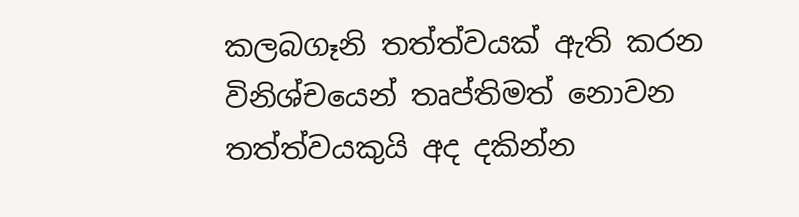කලබගෑනි තත්ත්වයක් ඇති කරන විනිශ්චයෙන් තෘප්තිමත් නොවන තත්ත්වයකුයි අද දකින්න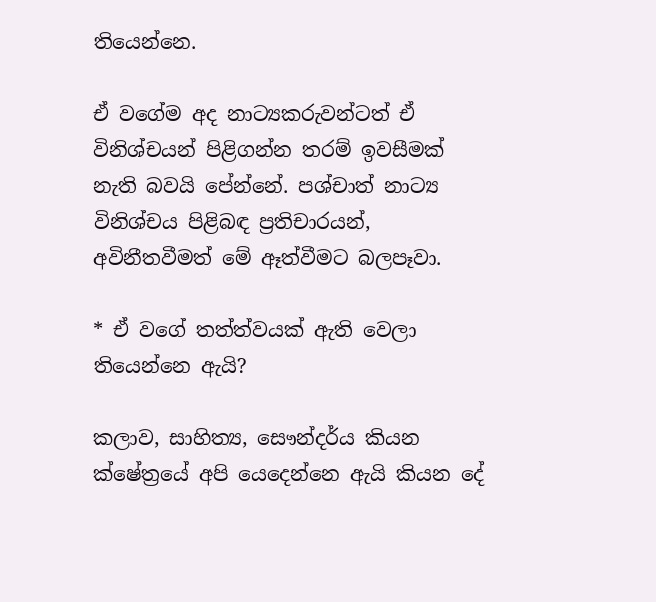තියෙන්නෙ.

ඒ වගේම අද නාට්‍යකරුවන්ටත් ඒ විනිශ්චයන් පිළිගන්න තරම් ඉවසීමක් නැති බවයි පේන්නේ. පශ්චාත් නාට්‍ය විනිශ්චය පිළිබඳ ප්‍රතිචාරයන්, අවිනීතවීමත් මේ ඈත්වීමට බලපෑවා.

* ඒ වගේ තත්ත්වයක් ඇති වෙලා තියෙන්නෙ ඇයි?

කලාව, සාහිත්‍ය, සෞන්දර්ය කියන ක්ෂේත්‍රයේ අපි යෙදෙන්නෙ ඇයි කියන දේ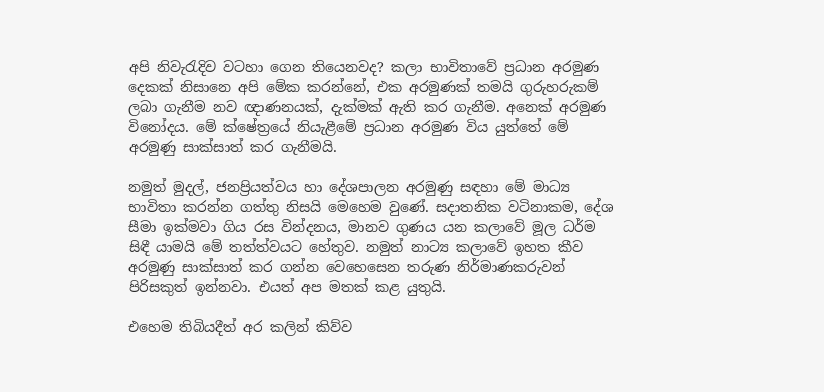අපි නිවැරැදිව වටහා ගෙන තියෙනවද? කලා භාවිතාවේ ප්‍රධාන අරමුණ දෙකක් නිසානෙ අපි මේක කරන්නේ, එක අරමුණක් තමයි ගුරුහරුකම් ලබා ගැනීම නව ඥාණනයක්, දැක්මක් ඇති කර ගැනීම. අනෙක් අරමුණ විනෝදය. මේ ක්ෂේත්‍රයේ නියැළීමේ ප්‍රධාන අරමුණ විය යුත්තේ මේ අරමුණු සාක්සාත් කර ගැනීමයි.

නමුත් මුදල්, ජනප්‍රියත්වය හා දේශපාලන අරමුණු සඳහා මේ මාධ්‍ය භාවිතා කරන්න ගත්තු නිසයි මෙහෙම වුණේ. සදාතනික වටිනාකම, දේශ සීමා ඉක්මවා ගිය රස වින්දනය, මානව ගුණය යන කලාවේ මූල ධර්ම සිඳී යාමයි මේ තත්ත්වයට හේතුව. නමුත් නාට්‍ය කලාවේ ඉහත කීව අරමුණු සාක්සාත් කර ගන්න වෙහෙසෙන තරුණ නිර්මාණකරුවන් පිරිසකුත් ඉන්නවා. එයත් අප මතක් කළ යුතුයි.

එහෙම තිබියදීත් අර කලින් කිව්ව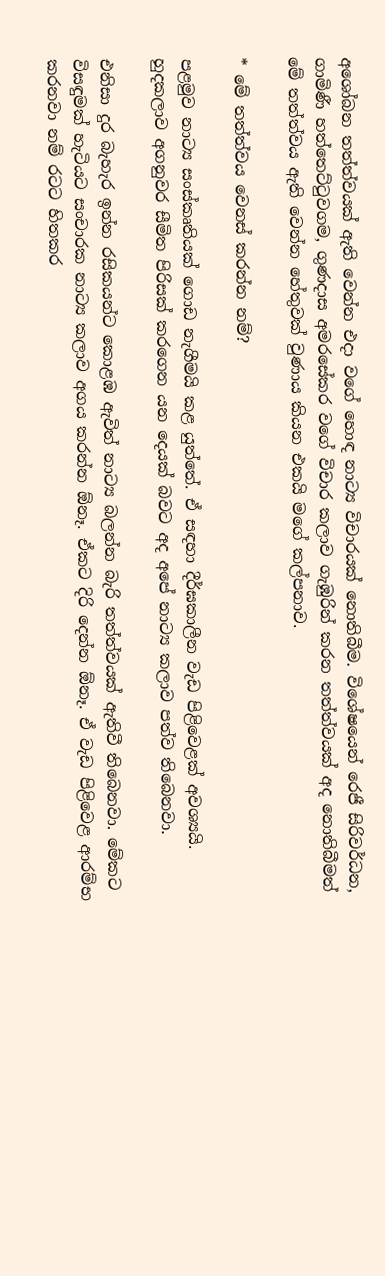අශෝබන තත්ත්වයක් ඇති වෙන්න එදා වගේ හොඳ නාට්‍ය විචාරයක් නොතිබීම. විශේෂයෙන් රෙජී සිරිවර්ධන, ගාමිණී හත්තෙට්ටුවගම, ගුණදාස අමරසේකර වගේ විචාර කලාව ගැඹුරින් කරන තත්ත්වයක් අද නොතිබීමත් මේ තත්ත්වය ඇති වෙන්න හේතුවක් වුණාය කියන එකයි මගේ කල්පනාව.

* මේ තත්ත්වය වෙනස් කරන්න නම්?

පළමුව නාට්‍ය සංස්කෘතියක් ගොඩ නැගීමයි කළ යුත්තේ. ඒ සඳහා දීර්ඝකාලීන වැඩ පිළිවෙළක් අවශ්‍යයි. හුදකලාව අගනුවර සීමිත පිරිසක් කරගෙන යන දෙයක් බවට අද අපේ නාට්‍ය කලාව පත්ව තිබෙනවා.

එනිසා දුර බැහැර ඉන්න රසිකයන්ට කොළඹ ඇවිත් නාට්‍ය බලන්න බැරි තත්ත්වයක් ඇතිවී තිබෙනවා. මේකට විසඳුමක් හැටියට සංචාරක නාට්‍ය කලාව අගය කරන්න ඕනෑ. ඒකට දිරි දෙන්න ඕනෑ. ඒ වැඩ පිළිවෙළ ආරම්භ කරනවා නම් රටට හිතකර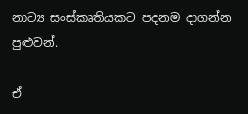නාට්‍ය සංස්කෘතියකට පදනම දාගන්න පුළුවන්.

ඒ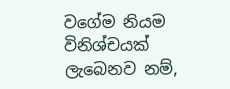වගේම නියම විනිශ්චයක් ලැබෙනව නම්,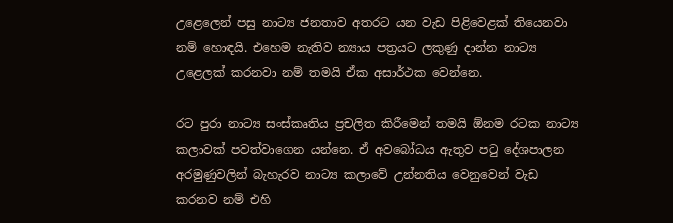උළෙලෙන් පසු නාට්‍ය ජනතාව අතරට යන වැඩ පිළිවෙළක් තියෙනවා නම් හොඳයි. එහෙම නැතිව න්‍යාය පත්‍රයට ලකුණු දාන්න නාට්‍ය උළෙලක් කරනවා නම් තමයි ඒක අසාර්ථක වෙන්නෙ.

රට පුරා නාට්‍ය සංස්කෘතිය ප්‍රචලිත කිරීමෙන් තමයි ඕනම රටක නාට්‍ය කලාවක් පවත්වාගෙන යන්නෙ. ඒ අවබෝධය ඇතුව පටු දේශපාලන අරමුණුවලින් බැහැරව නාට්‍ය කලාවේ උන්නතිය වෙනුවෙන් වැඩ කරනව නම් එහි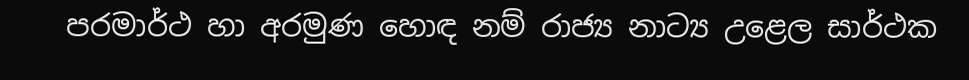පරමාර්ථ හා අරමුණ හොඳ නම් රාජ්‍ය නාට්‍ය උළෙල සාර්ථක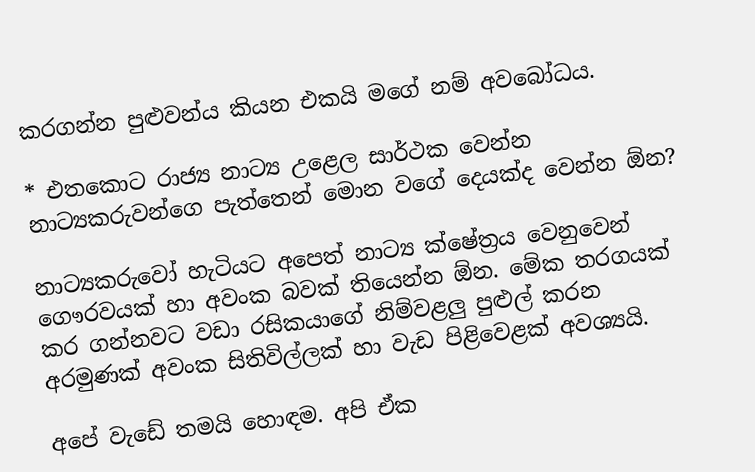කරගන්න පුළුවන්ය කියන එකයි මගේ නම් අවබෝධය.

* එතකොට රාජ්‍ය නාට්‍ය උළෙල සාර්ථක වෙන්න නාට්‍යකරුවන්ගෙ පැත්තෙන් මොන වගේ දෙයක්ද වෙන්න ඕන?

නාට්‍යකරුවෝ හැටියට අපෙත් නාට්‍ය ක්ෂේත්‍රය වෙනුවෙන් ගෞරවයක් හා අවංක බවක් තියෙන්න ඕන. මේක තරගයක් කර ගන්නවට වඩා රසිකයාගේ නිම්වළලු පුළුල් කරන අරමුණක් අවංක සිතිවිල්ලක් හා වැඩ පිළිවෙළක් අවශ්‍යයි.

අපේ වැඩේ තමයි හොඳම. අපි ඒක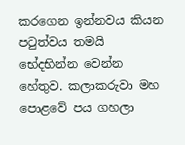කරගෙන ඉන්නවය කියන පටුත්වය තමයි භේදභින්න වෙන්න හේතුව. කලාකරුවා මහ පොළවේ පය ගහලා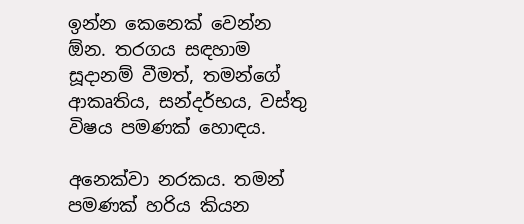ඉන්න කෙනෙක් වෙන්න ඕන. තරගය සඳහාම සූදානම් වීමත්, තමන්ගේ ආකෘතිය, සන්දර්භය, වස්තු විෂය පමණක් හොඳය.

අනෙක්වා නරකය. තමන් පමණක් හරිය කියන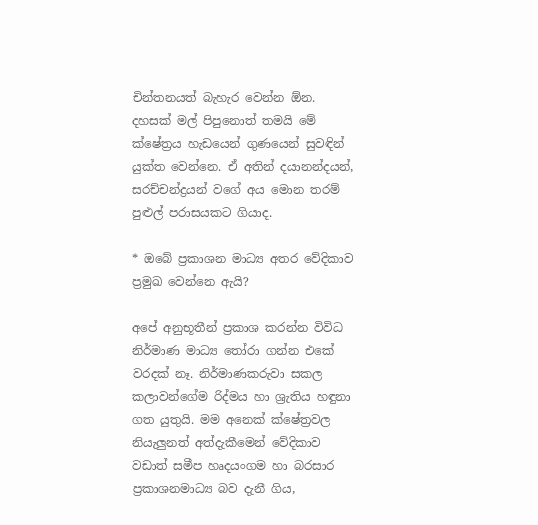චින්තනයත් බැහැර වෙන්න ඕන. දහසක් මල් පිපුනොත් තමයි මේ ක්ෂේත්‍රය හැඩයෙන් ගුණයෙන් සුවඳින් යුක්ත වෙන්නෙ. ඒ අතින් දයානන්දයන්, සරච්චන්ද්‍රයන් වගේ අය මොන තරම් පුළුල් පරාසයකට ගියාද.

* ඔබේ ප්‍රකාශන මාධ්‍ය අතර වේදිකාව ප්‍රමුඛ වෙන්නෙ ඇයි?

අපේ අනුභූතීන් ප්‍රකාශ කරන්න විවිධ නිර්මාණ මාධ්‍ය තෝරා ගන්න එකේ වරදක් නෑ. නිර්මාණකරුවා සකල කලාවන්ගේම රිද්මය හා ශ්‍රැතිය හඳුනා ගත යුතුයි. මම අනෙක් ක්ෂේත්‍රවල නියැලුනත් අත්දැකීමෙන් වේදිකාව වඩාත් සමීප හෘදයංගම හා බරසාර ප්‍රකාශනමාධ්‍ය බව දැනී ගිය,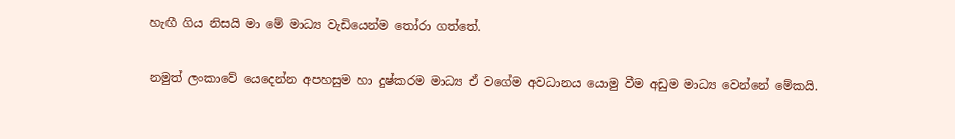හැඟී ගිය නිසයි මා මේ මාධ්‍ය වැඩියෙන්ම තෝරා ගත්තේ.

නමුත් ලංකාවේ යෙදෙන්න අපහසුම හා දුෂ්කරම මාධ්‍ය ඒ වගේම අවධානය යොමු වීම අඩුම මාධ්‍ය වෙන්නේ මේකයි.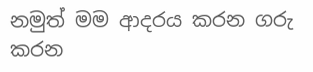නමුත් මම ආදරය කරන ගරු කරන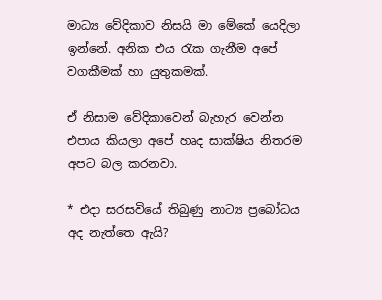මාධ්‍ය වේදිකාව නිසයි මා මේකේ යෙදිලා ඉන්නේ. අනික එය රැක ගැනීම අපේ වගකීමක් හා යුතුකමක්.

ඒ නිසාම වේදිකාවෙන් බැහැර වෙන්න එපාය කියලා අපේ හෘද සාක්ෂිය නිතරම අපට බල කරනවා.

* එදා සරසවියේ තිබුණු නාට්‍ය ප්‍රබෝධය අද නැත්තෙ ඇයි?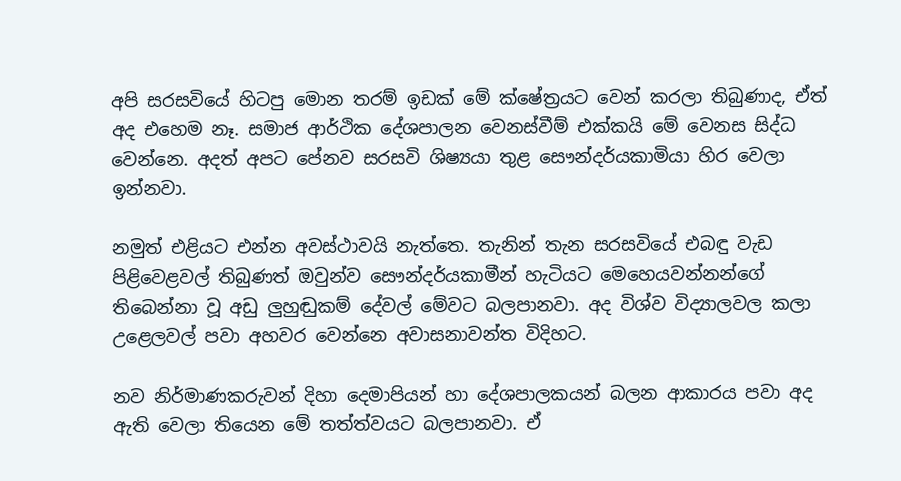අපි සරසවියේ හිටපු මොන තරම් ඉඩක් මේ ක්ෂේත්‍රයට වෙන් කරලා තිබුණාද, ඒත් අද එහෙම නෑ. සමාජ ආර්ථික දේශපාලන වෙනස්වීම් එක්කයි මේ වෙනස සිද්ධ වෙන්නෙ. අදත් අපට පේනව සරසවි ශිෂ්‍යයා තුළ සෞන්දර්යකාමියා හිර වෙලා ඉන්නවා.

නමුත් එළියට එන්න අවස්ථාවයි නැත්තෙ. තැනින් තැන සරසවියේ එබඳු වැඩ පිළිවෙළවල් තිබුණත් ඔවුන්ව සෞන්දර්යකාමීන් හැටියට මෙහෙයවන්නන්ගේ තිබෙන්නා වූ අඩු ලුහුඬුකම් දේවල් මේවට බලපානවා. අද විශ්ව විද්‍යාලවල කලා උළෙලවල් පවා අහවර වෙන්නෙ අවාසනාවන්ත විදිහට.

නව නිර්මාණකරුවන් දිහා දෙමාපියන් හා දේශපාලකයන් බලන ආකාරය පවා අද ඇති වෙලා තියෙන මේ තත්ත්වයට බලපානවා. ඒ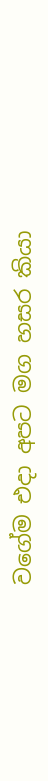වගේම එදා අපට මග හසර කියා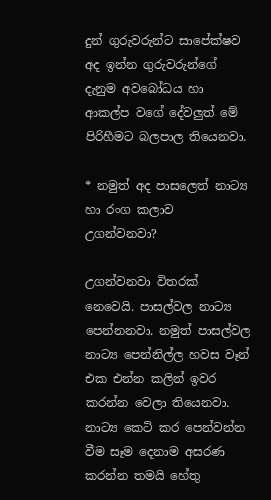දුන් ගුරුවරුන්ට සාපේක්ෂව අද ඉන්න ගුරුවරුන්ගේ දැනුම අවබෝධය හා ආකල්ප වගේ දේවලුත් මේ පිරිහීමට බලපාල තියෙනවා.

* නමුත් අද පාසලෙත් නාට්‍ය හා රංග කලාව උගන්වනවා?

උගන්වනවා විතරක් නෙවෙයි. පාසල්වල නාට්‍ය පෙන්නනවා. නමුත් පාසල්වල නාට්‍ය පෙන්නිල්ල හවස වෑන් එක එන්න කලින් ඉවර කරන්න වෙලා තියෙනවා. නාට්‍ය කෙටි කර පෙන්වන්න වීම සෑම දෙනාම අසරණ කරන්න තමයි හේතු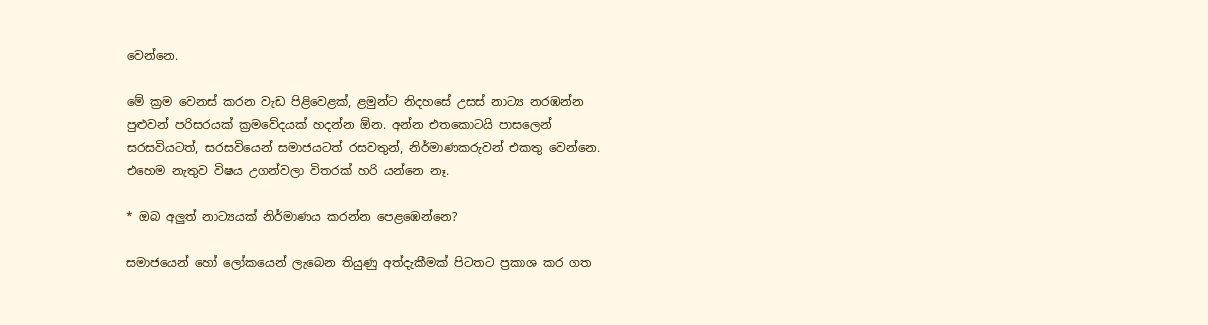වෙන්නෙ.

මේ ක්‍රම වෙනස් කරන වැඩ පිළිවෙළක්, ළමුන්ට නිදහසේ උසස් නාට්‍ය නරඹන්න පුළුවන් පරිසරයක් ක්‍රමවේදයක් හදන්න ඕන. අන්න එතකොටයි පාසලෙන් සරසවියටත්, සරසවියෙන් සමාජයටත් රසවතුන්, නිර්මාණකරුවන් එකතු වෙන්නෙ. එහෙම නැතුව විෂය උගන්වලා විතරක් හරි යන්නෙ නෑ.

* ඔබ අලුත් නාට්‍යයක් නිර්මාණය කරන්න පෙළඹෙන්නෙ?

සමාජයෙන් හෝ ලෝකයෙන් ලැබෙන තියුණු අත්දැකීමක් පිටතට ප්‍රකාශ කර ගත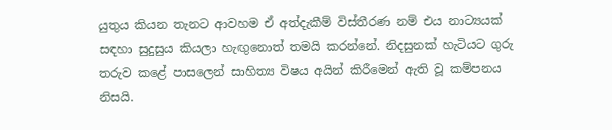යුතුය කියන තැනට ආවහම ඒ අත්දැකීම් විස්තීරණ නම් එය නාට්‍යයක් සඳහා සුදුසුය කියලා හැඟුනොත් තමයි කරන්නේ. නිදසුනක් හැටියට ගුරු තරුව කළේ පාසලෙන් සාහිත්‍ය විෂය අයින් කිරීමෙන් ඇති වූ කම්පනය නිසයි.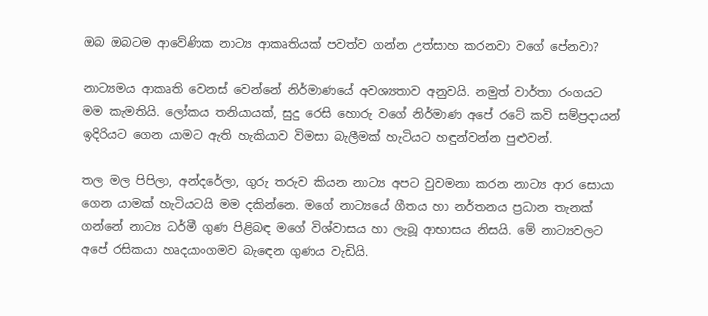ඔබ ඔබටම ආවේණික නාට්‍ය ආකෘතියක් පවත්ව ගන්න උත්සාහ කරනවා වගේ පේනවා?

නාට්‍යමය ආකෘති වෙනස් වෙන්නේ නිර්මාණයේ අවශ්‍යතාව අනුවයි. නමුත් වාර්තා රංගයට මම කැමතියි. ලෝකය තනියායක්, සුදු රෙසි හොරු වගේ නිර්මාණ අපේ රටේ කවි සම්ප්‍රදායන් ඉදිරියට ගෙන යාමට ඇති හැකියාව විමසා බැලීමක් හැටියට හඳුන්වන්න පුළුවන්.

තල මල පිපිලා, අන්දරේලා, ගුරු තරුව කියන නාට්‍ය අපට වුවමනා කරන නාට්‍ය ආර සොයා ගෙන යාමක් හැටියටයි මම දකින්නෙ. මගේ නාට්‍යයේ ගීතය හා නර්තනය ප්‍රධාන තැනක් ගන්නේ නාට්‍ය ධර්මී ගුණ පිළිබඳ මගේ විශ්වාසය හා ලැබූ ආභාසය නිසයි. මේ නාට්‍යවලට අපේ රසිකයා හෘදයාංගමව බැඳෙන ගුණය වැඩියි.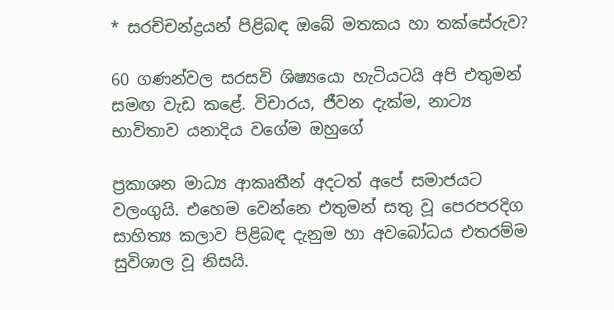* සරච්චන්ද්‍රයන් පිළිබඳ ඔබේ මතකය හා තක්සේරුව?

60 ගණන්වල සරසවි ශිෂ්‍යයො හැටියටයි අපි එතුමන් සමඟ වැඩ කළේ. විචාරය, ජීවන දැක්ම, නාට්‍ය භාවිතාව යනාදිය වගේම ඔහුගේ

ප්‍රකාශන මාධ්‍ය ආකෘතීන් අදටත් අපේ සමාජයට වලංගුයි. එහෙම වෙන්නෙ එතුමන් සතු වූ පෙරපරදිග සාහිත්‍ය කලාව පිළිබඳ දැනුම හා අවබෝධය එතරම්ම සුවිශාල වූ නිසයි.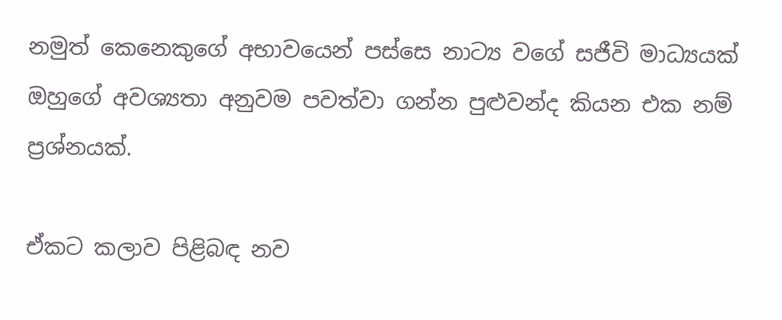නමුත් කෙනෙකුගේ අභාවයෙන් පස්සෙ නාට්‍ය වගේ සජීවි මාධ්‍යයක් ඔහුගේ අවශ්‍යතා අනුවම පවත්වා ගන්න පුළුවන්ද කියන එක නම් ප්‍රශ්නයක්.

ඒකට කලාව පිළිබඳ නව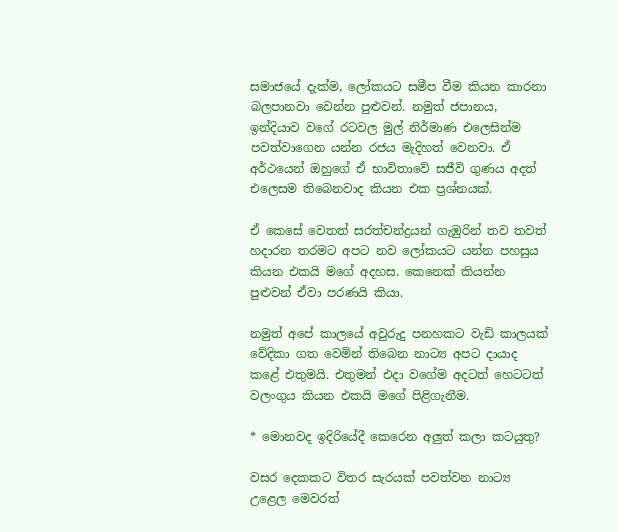සමාජයේ දැක්ම, ලෝකයට සමීප වීම කියන කාරනා බලපානවා වෙන්න පුළුවන්. නමුත් ජපානය, ඉන්දියාව වගේ රටවල මුල් නිර්මාණ එලෙසින්ම පවත්වාගෙන යන්න රජය මැදිහත් වෙනවා. ඒ අර්ථයෙන් ඔහුගේ ඒ භාවිතාවේ සජීවි ගුණය අදත් එලෙසම තිබෙනවාද කියන එක ප්‍රශ්නයක්.

ඒ කෙසේ වෙතත් සරත්චන්ද්‍රයන් ගැඹුරින් තව තවත් හදාරන තරමට අපට නව ලෝකයට යන්න පහසුය කියන එකයි මගේ අදහස. කෙනෙක් කියන්න පුළුවන් ඒවා පරණයි කියා.

නමුත් අපේ කාලයේ අවුරුදු පනහකට වැඩි කාලයක් වේදිකා ගත වෙමින් තිබෙන නාට්‍ය අපට දායාද කළේ එතුමයි. එතුමන් එදා වගේම අදටත් හෙටටත් වලංගුය කියන එකයි මගේ පිළිගැනීම.

* මොනවද ඉදිරියේදී කෙරෙන අලුත් කලා කටයුතු?

වසර දෙකකට විතර සැරයක් පවත්වන නාට්‍ය උළෙල මෙවරත්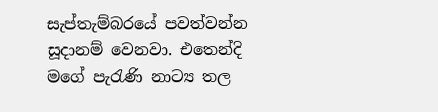සැප්තැම්බරයේ පවත්වන්න සූදානම් වෙනවා. එතෙන්දි මගේ පැරැණි නාට්‍ය තල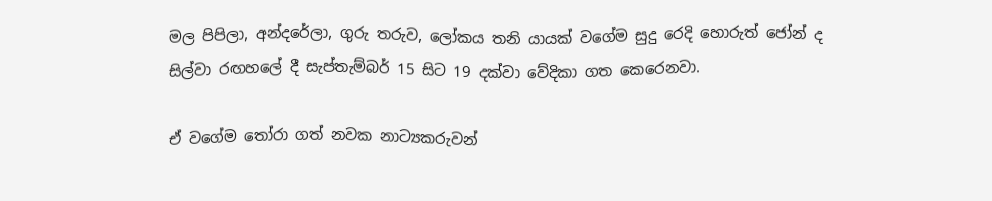මල පිපිලා, අන්දරේලා, ගුරු තරුව, ලෝකය තනි යායක් වගේම සුදු රෙදි හොරුත් ජෝන් ද සිල්වා රඟහලේ දී සැප්තැම්බර් 15 සිට 19 දක්වා වේදිකා ගත කෙරෙනවා.

ඒ වගේම තෝරා ගත් නවක නාට්‍යකරුවන්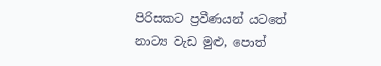පිරිසකට ප්‍රවීණයන් යටතේ නාට්‍ය වැඩ මුළු, පොත්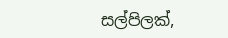සල්පිලක්,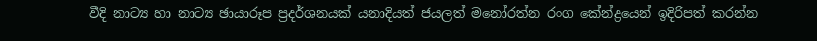වීදි නාට්‍ය හා නාට්‍ය ඡායාරූප ප්‍රදර්ශනයක් යනාදියත් ජයලත් මනෝරත්න රංග කේන්ද්‍රයෙන් ඉදිරිපත් කරන්න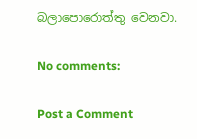බලාපොරොත්තු වෙනවා.

No comments:

Post a Comment